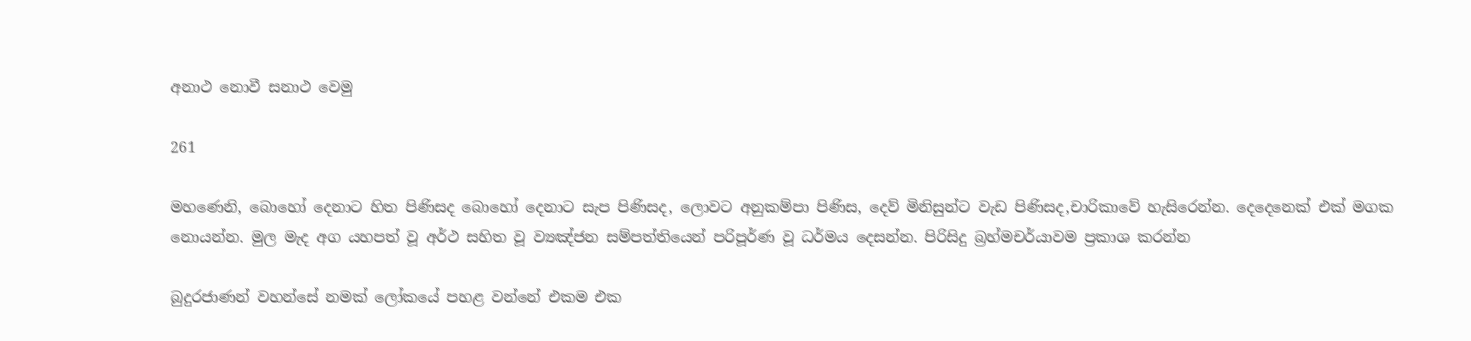අනාථ නොවී සනාථ වෙමු

261

මහණෙනි, බොහෝ දෙනාට හිත පිණිසද බොහෝ දෙනාට සැප පිණිසද, ලොවට අනුකම්පා පිණිස, දෙව් මිනිසුන්ට වැඩ පිණිසද,චාරිකාවේ හැසිරෙන්න. දෙදෙනෙක් එක් මගක නොයන්න. මුල මැද අග යහපත් වූ අර්ථ සහිත වූ ව්‍යඤ්ජන සම්පත්තියෙන් පරිපූර්ණ වූ ධර්මය දෙසන්න. පිරිසිදු බ්‍රහ්මචර්යාවම ප්‍රකාශ කරන්න

බුදුරජාණන් වහන්සේ නමක් ලෝකයේ පහළ වන්නේ එකම එක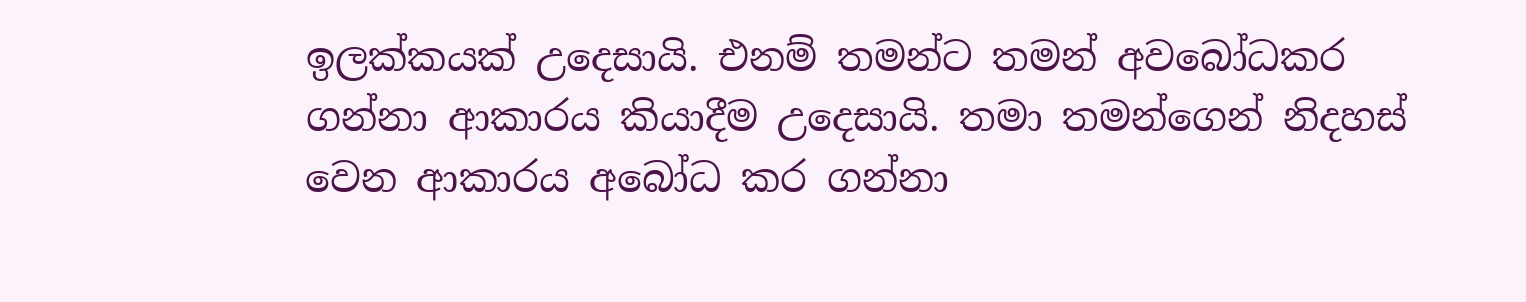ඉලක්කයක් උදෙසායි. එනම් තමන්ට තමන් අවබෝධකර ගන්නා ආකාරය කියාදීම උදෙසායි. තමා තමන්ගෙන් නිදහස් වෙන ආකාරය අබෝධ කර ගන්නා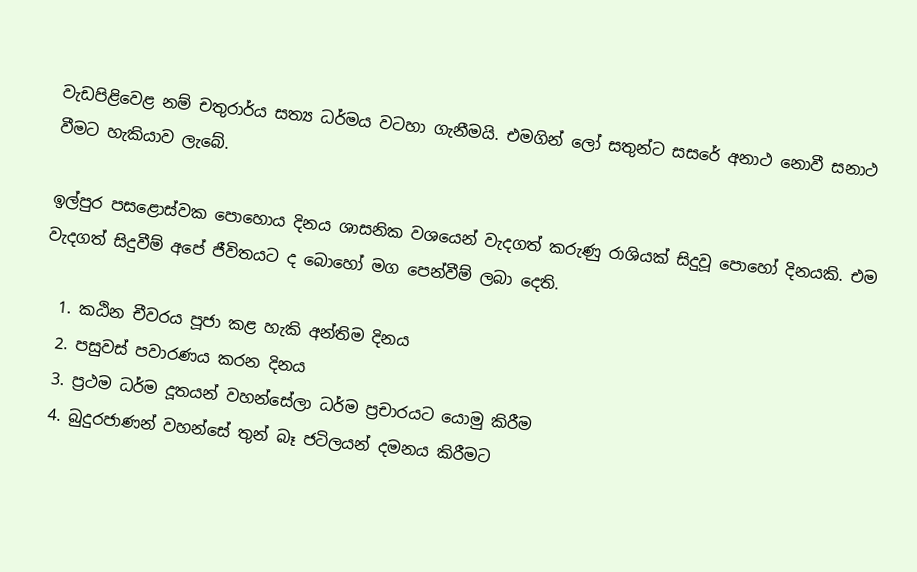වැඩපිළිවෙළ නම් චතුරාර්ය සත්‍ය ධර්මය වටහා ගැනීමයි. එමගින් ලෝ සතුන්ට සසරේ අනාථ නොවී සනාථ වීමට හැකියාව ලැබේ.

ඉල්පුර පසළොස්වක පොහොය දිනය ශාසනික වශයෙන් වැදගත් කරුණු රාශියක් සිදුවූ පොහෝ දිනයකි. එම වැදගත් සිදුවීම් අපේ ජීවිතයට ද බොහෝ මග පෙන්වීම් ලබා දෙති.

  1. කඨින චීවරය පූජා කළ හැකි අන්තිම දිනය
  2. පසුවස් පවාරණය කරන දිනය
  3. ප්‍රථම ධර්ම දූතයන් වහන්සේලා ධර්ම ප්‍රචාරයට යොමු කිරීම
  4. බුදුරජාණන් වහන්සේ තුන් බෑ ජටිලයන් දමනය කිරීමට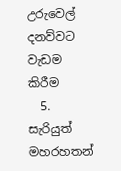උරුවෙල් දනව්වට වැඩම කිරීම
  5. සැරියුත් මහරහතන්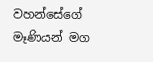වහන්සේගේ මෑණියන් මග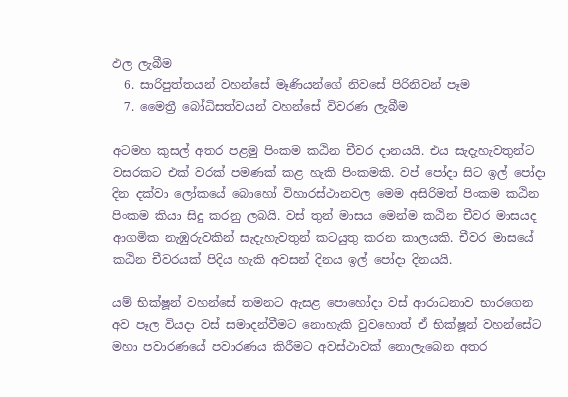ඵල ලැබීම
  6. සාරිපුත්තයන් වහන්සේ මෑණියන්ගේ නිවසේ පිරිනිවන් පෑම
  7. මෛත්‍රී බෝධිසත්වයන් වහන්සේ විවරණ ලැබීම

අටමහ කුසල් අතර පළමු පිංකම කඨින චීවර දානයයි. එය සැදැහැවතුන්ට වසරකට එක් වරක් පමණක් කළ හැකි පිංකමකි. වප් පෝදා සිට ඉල් පෝදා දින දක්වා ලෝකයේ බොහෝ විහාරස්ථානවල මෙම අසිරිමත් පිංකම කඨින පිංකම කියා සිදු කරනු ලබයි. වස් තුන් මාසය මෙන්ම කඨින චීවර මාසයද ආගමික නැඹුරුවකින් සැදැහැවතුන් කටයුතු කරන කාලයකි. චීවර මාසයේ කඨින චීවරයක් පිදිය හැකි අවසන් දිනය ඉල් පෝදා දිනයයි.

යම් භික්ෂූන් වහන්සේ තමනට ඇසළ පොහෝදා වස් ආරාධනාව භාරගෙන අව පෑල වියදා වස් සමාදන්වීමට නොහැකි වුවහොත් ඒ භික්ෂූන් වහන්සේට මහා පවාරණයේ පවාරණය කිරීමට අවස්ථාවක් නොලැබෙන අතර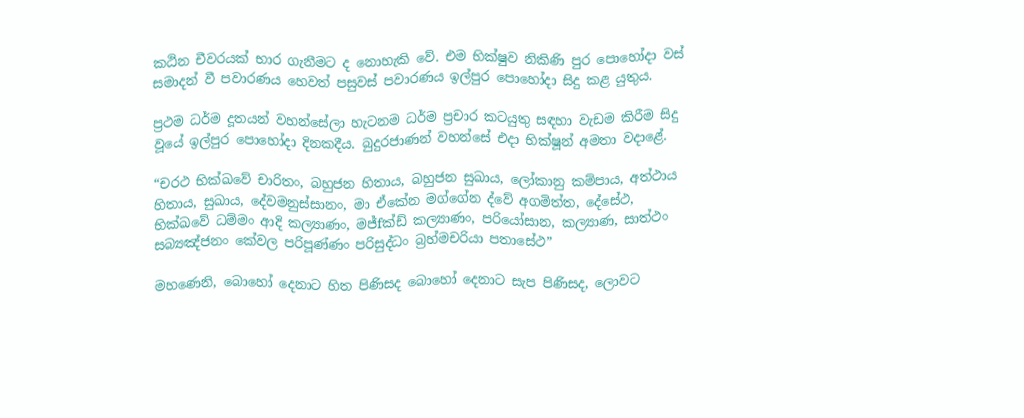කඨින චීවරයක් භාර ගැනීමට ද නොහැකි වේ. එම භික්ෂුව නිකිණි පුර පොහෝදා වස් සමාදන් වී පවාරණය හෙවත් පසුවස් පවාරණය ඉල්පුර පොහෝදා සිදු කළ යුතුය.

ප්‍රථම ධර්ම දූතයන් වහන්සේලා හැටනම ධර්ම ප්‍රචාර කටයුතු සඳහා වැඩම කිරීම සිදු වූයේ ඉල්පුර පොහෝදා දිනකදීය. බුදුරජාණන් වහන්සේ එදා භික්ෂූන් අමතා වදාළේ.

“චරථ භික්ඛවේ චාරිතං, බහුජන හිතාය, බහුජන සුඛාය, ලෝකානු කම්පාය, අත්ථාය හිතාය, සුඛාය, දේවමනුස්සානං, මා ඒකේන මග්ගේන ද්වේ අගමිත්ත, දේසේථ, භික්ඛවේ ධම්මං ආදි කල්‍යාණං, මජ්fක්‍ඩ් කල්‍යාණං, පරියෝසාන, කල්‍යාණ, සාත්ථං සබ්‍යඤ්ජනං කේවල පරිපූණ්ණං පරිසුද්ධං බ්‍රහ්මචරියා පතාසේථ”

මහණෙනි, බොහෝ දෙනාට හිත පිණිසද බොහෝ දෙනාට සැප පිණිසද, ලොවට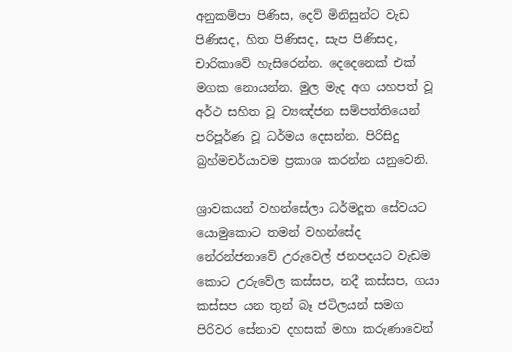අනුකම්පා පිණිස, දෙව් මිනිසුන්ට වැඩ පිණිසද, හිත පිණිසද, සැප පිණිසද, චාරිකාවේ හැසිරෙන්න. දෙදෙනෙක් එක් මගක නොයන්න. මුල මැද අග යහපත් වූ අර්ථ සහිත වූ ව්‍යඤ්ජන සම්පත්තියෙන් පරිපූර්ණ වූ ධර්මය දෙසන්න. පිරිසිදු බ්‍රහ්මචර්යාවම ප්‍රකාශ කරන්න යනුවෙනි.

ශ්‍රාවකයන් වහන්සේලා ධර්මදූත සේවයට යොමුකොට තමන් වහන්සේද නේරන්ජනාවේ උරුවෙල් ජනපදයට වැඩම කොට උරුවේල කස්සප, නදී කස්සප, ගයා කස්සප යන තුන් බෑ ජටිලයන් සමග පිරිවර සේනාව දහසක් මහා කරුණාවෙන්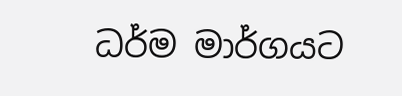ධර්ම මාර්ගයට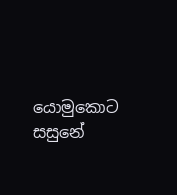යොමුකොට සසුනේ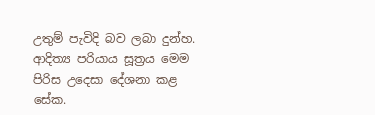උතුම් පැවිදි බව ලබා දුන්හ. ආදිත්‍ය පරියාය සූත්‍රය මෙම පිරිස උදෙසා දේශනා කළ සේක.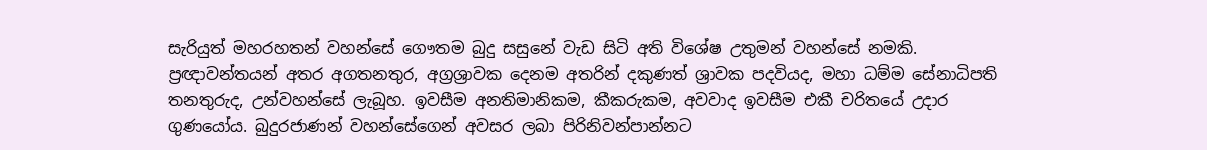සැරියුත් මහරහතන් වහන්සේ ගෞතම බුදු සසුනේ වැඩ සිටි අති විශේෂ උතුමන් වහන්සේ නමකි. ප්‍රඥාවන්තයන් අතර අගතනතුර, අග්‍රශ්‍රාවක දෙනම අතරින් දකුණත් ශ්‍රාවක පදවියද, මහා ධම්ම සේනාධිපති තනතුරුද, උන්වහන්සේ ලැබූහ. ඉවසීම අනතිමානිකම, කීකරුකම, අවවාද ඉවසීම එකී චරිතයේ උදාර ගුණයෝය. බුදුරජාණන් වහන්සේගෙන් අවසර ලබා පිරිනිවන්පාන්නට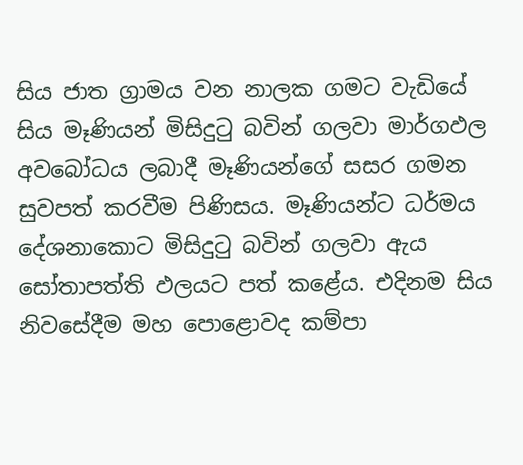සිය ජාත ග්‍රාමය වන නාලක ගමට වැඩියේ සිය මෑණියන් මිසිදුටු බවින් ගලවා මාර්ගඵල අවබෝධය ලබාදී මෑණියන්ගේ සසර ගමන සුවපත් කරවීම පිණිසය. මෑණියන්ට ධර්මය දේශනාකොට මිසිදුටු බවින් ගලවා ඇය සෝතාපත්ති ඵලයට පත් කළේය. එදිනම සිය නිවසේදීම මහ පොළොවද කම්පා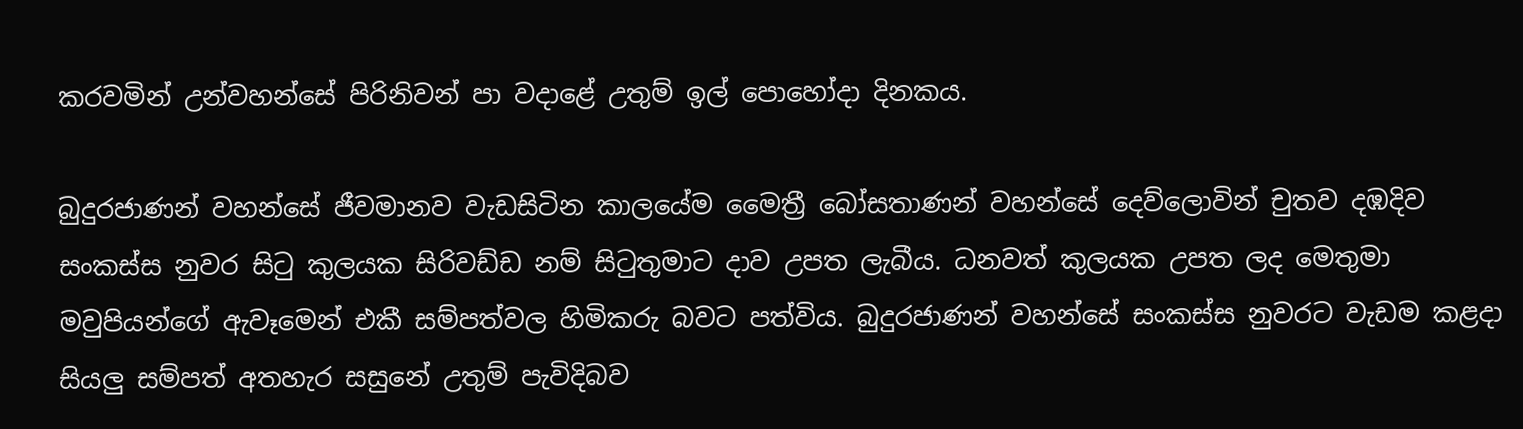කරවමින් උන්වහන්සේ පිරිනිවන් පා වදාළේ උතුම් ඉල් පොහෝදා දිනකය.

බුදුරජාණන් වහන්සේ ජීවමානව වැඩසිටින කාලයේම මෛත්‍රී බෝසතාණන් වහන්සේ දෙව්ලොවින් චුතව දඹදිව සංකස්ස නුවර සිටු කුලයක සිරිවඩ්ඩ නම් සිටුතුමාට දාව උපත ලැබීය. ධනවත් කුලයක උපත ලද මෙතුමා මවුපියන්ගේ ඇවෑමෙන් එකී සම්පත්වල හිමිකරු බවට පත්විය. බුදුරජාණන් වහන්සේ සංකස්ස නුවරට වැඩම කළදා සියලු සම්පත් අතහැර සසුනේ උතුම් පැවිදිබව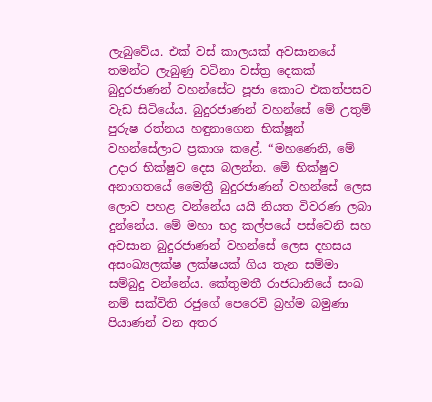ලැබුවේය. එක් වස් කාලයක් අවසානයේ තමන්ට ලැබුණු වටිනා වස්ත්‍ර දෙකක් බුදුරජාණන් වහන්සේට පූජා කොට එකත්පසව වැඩ සිටියේය. බුදුරජාණන් වහන්සේ මේ උතුම් පුරුෂ රත්නය හඳුනාගෙන භික්ෂූන් වහන්සේලාට ප්‍රකාශ කළේ. “මහණෙනි, මේ උදාර භික්ෂුව දෙස බලන්න. මේ භික්ෂුව අනාගතයේ මෛත්‍රී බුදුරජාණන් වහන්සේ ලෙස ලොව පහළ වන්නේය යයි නියත විවරණ ලබා දුන්නේය. මේ මහා භද්‍ර කල්පයේ පස්වෙනි සහ අවසාන බුදුරජාණන් වහන්සේ ලෙස දහසය අසංඛ්‍යලක්ෂ ලක්ෂයක් ගිය තැන සම්මා සම්බුදු වන්නේය. කේතුමතී රාජධානියේ සංඛ නම් සක්විති රජුගේ පෙරෙවි බ්‍රහ්ම බමුණා පියාණන් වන අතර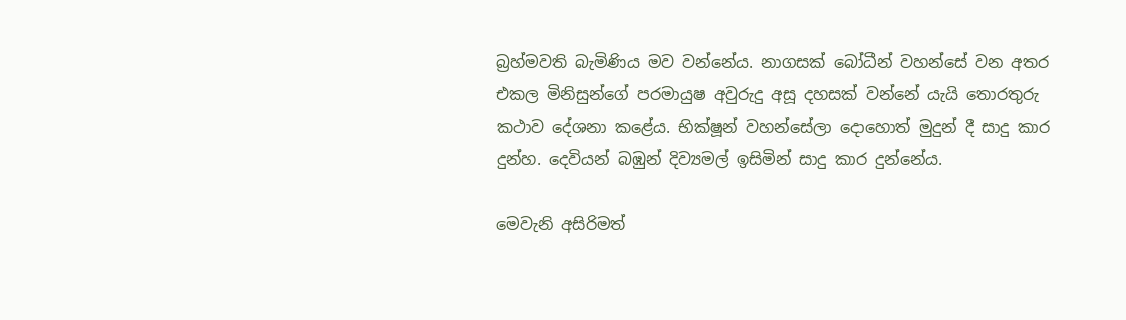බ්‍රහ්මවති බැමිණිය මව වන්නේය. නාගසක් බෝධීන් වහන්සේ වන අතර එකල මිනිසුන්ගේ පරමායුෂ අවුරුදු අසූ දහසක් වන්නේ යැයි තොරතුරු කථාව දේශනා කළේය. භික්ෂූන් වහන්සේලා දොහොත් මුදුන් දී සාදු කාර දුන්හ. දෙවියන් බඹුන් දිව්‍යමල් ඉසිමින් සාදු කාර දුන්නේය.

මෙවැනි අසිරිමත්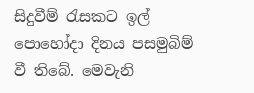සිදුවීම් රැසකට ඉල් පොහෝදා දිනය පසමුබිම් වී තිබේ. මෙවැනි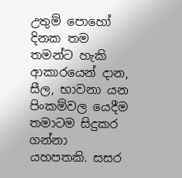උතුම් පොහෝ දිනක තම තමන්ට හැකි ආකාරයෙන් දාන, සීල, භාවනා යන පිංකම්වල යෙදීම තමාටම සිදුකර ගන්නා යහපතකි. සසර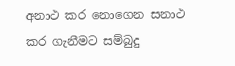අනාථ කර නොගෙන සනාථ කර ගැනීමට සම්බුදු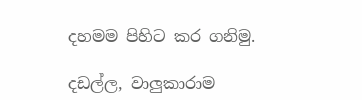දහමම පිහිට කර ගනිමු.

දඩල්ල, වාලුකාරාම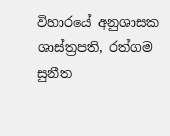විහාරයේ අනුශාසක
ශාස්ත්‍රපති, රත්ගම සුනීත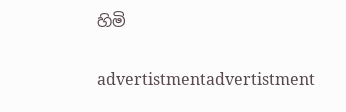හිමි

advertistmentadvertistment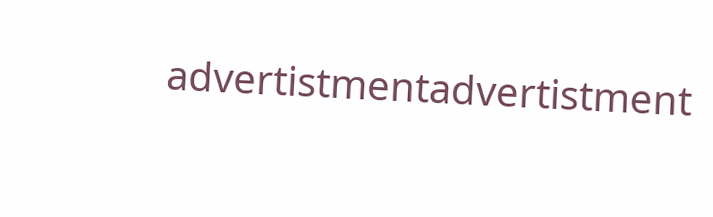advertistmentadvertistment